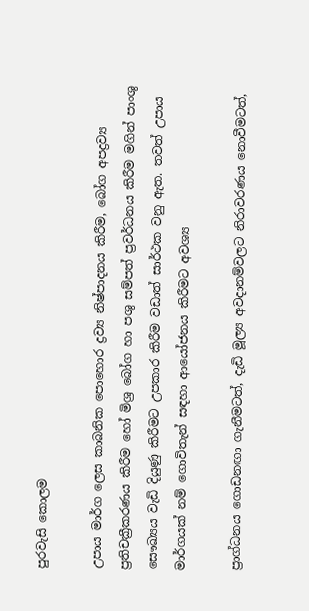පුරවැසි කොලම

උපාය මාර්ග ලෙස කාබනික පොහොර ද්‍රව්‍ය නිෂ්පාදනය කිරීම, බෝග අපද්‍රව්‍ය ප්‍රතිචක්‍රීකරණය කිරීම හෝ මිශ්‍ර බෝග හා පශු සම්පත් ප්‍රවර්ධනය කිරීම මගින් පාංශු සෞඛ්‍යය වැඩි දියුණු කිරීමට උපකාර කිරීම වඩාත් සාර්ථක වනු ඇත. තවත් උපාය මාර්ගයක් නම් ගොවිතැන් සඳහා ආයෝජනය කිරීමට අවශ්‍ය

ප්‍රාග්ධනය ගොඩනඟා ගැනීමටත්, දැඩි මූල්‍ය අවදානම්වලට නිරාවරණය නොවීමටත්,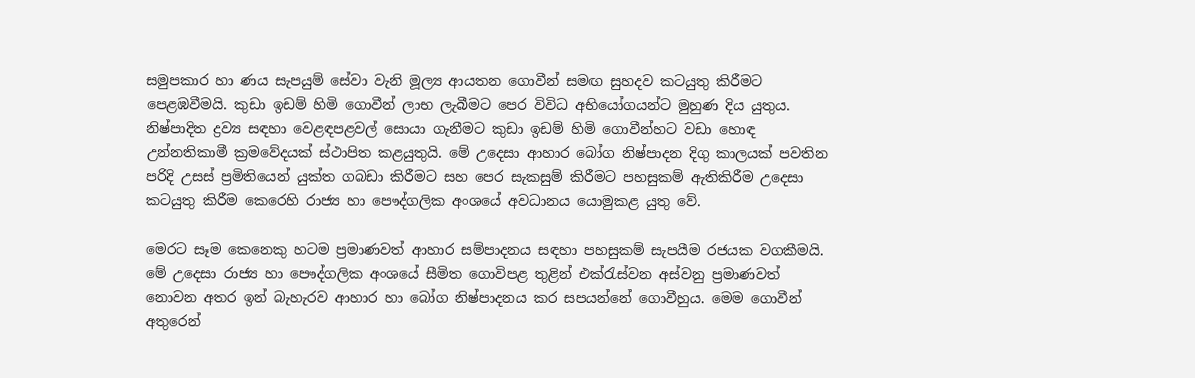සමුපකාර හා ණය සැපයුම් සේවා වැනි මූල්‍ය ආයතන ගොවීන් සමඟ සුහදව කටයුතු කිරීමට පෙළඹවීමයි. කුඩා ඉඩම් හිමි ගොවීන් ලාභ ලැබීමට පෙර විවිධ අභියෝගයන්ට මුහුණ දිය යුතුය. නිෂ්පාදිත ද්‍රව්‍ය සඳහා වෙළඳපළවල් සොයා ගැනීමට කුඩා ඉඩම් හිමි ගොවීන්හට වඩා හොඳ උන්නතිකාමී ක්‍රමවේදයක් ස්ථාපිත කළයුතුයි. මේ උදෙසා ආහාර බෝග නිෂ්පාදන දිගු කාලයක් පවතින පරිදි උසස් ප්‍රමිතියෙන් යුක්ත ගබඩා කිරීමට සහ පෙර සැකසුම් කිරීමට පහසුකම් ඇතිකිරීම උදෙසා කටයුතු කිරීම කෙරෙහි රාජ්‍ය හා පෞද්ගලික අංශයේ අවධානය යොමුකළ යුතු වේ.

මෙරට සෑම කෙනෙකු හටම ප්‍රමාණවත් ආහාර සම්පාදනය සඳහා පහසුකම් සැපයීම රජයක වගකීමයි. මේ උදෙසා රාජ්‍ය හා පෞද්ගලික අංශයේ සීමිත ගොවිපළ තුළින් එක්රැස්වන අස්වනු ප්‍රමාණවත් නොවන අතර ඉන් බැහැරව ආහාර හා බෝග නිෂ්පාදනය කර සපයන්නේ ගොවීහුය. මෙම ගොවීන් අතුරෙන්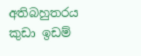අතිබහුතරය කුඩා ඉඩම්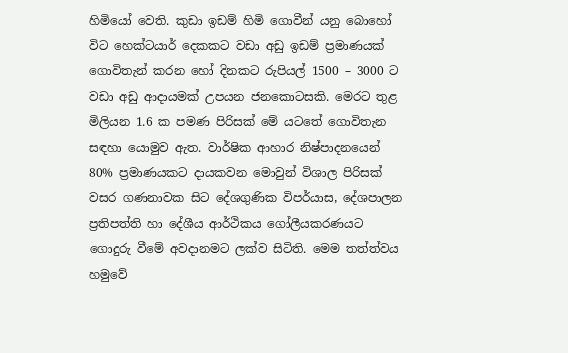හිමියෝ වෙති. කුඩා ඉඩම් හිමි ගොවීන් යනු බොහෝ විට හෙක්ටයාර් දෙකකට වඩා අඩු ඉඩම් ප්‍රමාණයක් ගොවිතැන් කරන හෝ දිනකට රුපියල් 1500 – 3000 ට වඩා අඩු ආදායමක් උපයන ජනකොටසකි. මෙරට තුළ මිලියන 1.6 ක පමණ පිරිසක් මේ යටතේ ගොවිතැන සඳහා යොමුව ඇත. වාර්ෂික ආහාර නිෂ්පාදනයෙන් 80% ප්‍රමාණයකට දායකවන මොවුන් විශාල පිරිසක් වසර ගණනාවක සිට දේශගුණික විපර්යාස, දේශපාලන ප්‍රතිපත්ති හා දේශීය ආර්ථිකය ගෝලීයකරණයට ගොදුරු වීමේ අවදානමට ලක්ව සිටිති. මෙම තත්ත්වය හමුවේ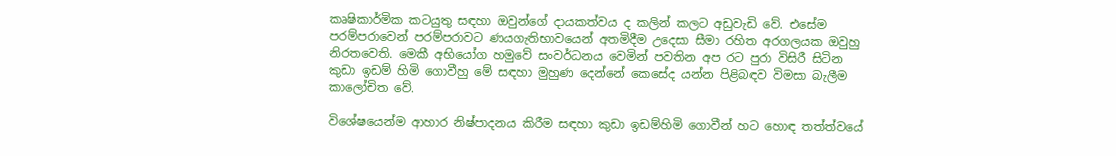කෘෂිකාර්මික කටයුතු සඳහා ඔවුන්ගේ දායකත්වය ද කලින් කලට අඩුවැඩි වේ. එසේම පරම්පරාවෙන් පරම්පරාවට ණයගැතිභාවයෙන් අතමිදීම උදෙසා සීමා රහිත අරගලයක ඔවුහු නිරතවෙති. මෙකී අභියෝග හමුවේ සංවර්ධනය වෙමින් පවතින අප රට පුරා විසිරී සිටින කුඩා ඉඩම් හිමි ගොවීහු මේ සඳහා මුහුණ දෙන්නේ කෙසේද යන්න පිළිබඳව විමසා බැලීම කාලෝචිත වේ.

විශේෂයෙන්ම ආහාර නිෂ්පාදනය කිරීම සඳහා කුඩා ඉඩම්හිමි ගොවීන් හට හොඳ තත්ත්වයේ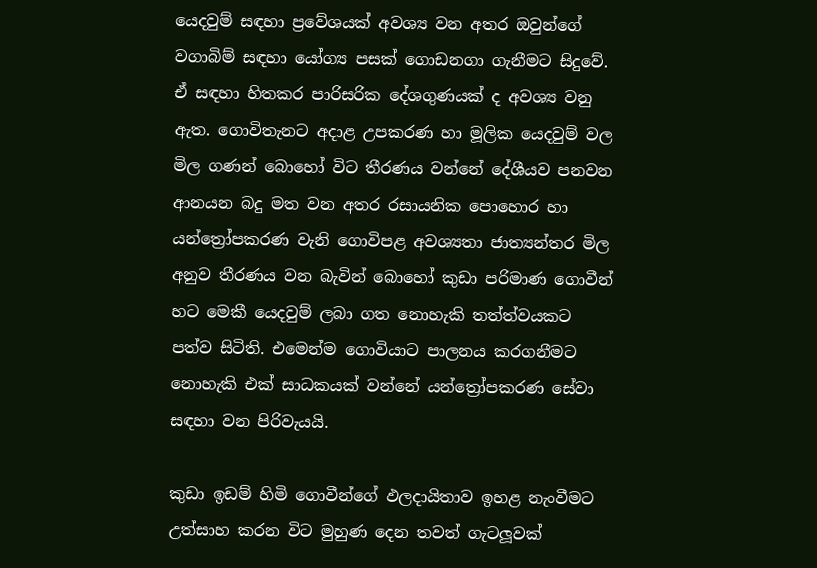යෙදවුම් සඳහා ප්‍රවේශයක් අවශ්‍ය වන අතර ඔවුන්ගේ වගාබිම් සඳහා යෝග්‍ය පසක් ගොඩනගා ගැනීමට සිදුවේ. ඒ සඳහා හිතකර පාරිසරික දේශගුණයක් ද අවශ්‍ය වනු ඇත. ගොවිතැනට අදාළ උපකරණ හා මූලික යෙදවුම් වල මිල ගණන් බොහෝ විට තීරණය වන්නේ දේශීයව පනවන ආනයන බදු මත වන අතර රසායනික පොහොර හා යන්ත්‍රෝපකරණ වැනි ගොවිපළ අවශ්‍යතා ජාත්‍යන්තර මිල අනුව තීරණය වන බැවින් බොහෝ කුඩා පරිමාණ ගොවීන් හට මෙකී යෙදවුම් ලබා ගත නොහැකි තත්ත්වයකට පත්ව සිටිති. එමෙන්ම ගොවියාට පාලනය කරගනීමට නොහැකි එක් සාධකයක් වන්නේ යන්ත්‍රෝපකරණ සේවා සඳහා වන පිරිවැයයි.

කුඩා ඉඩම් හිමි ගොවීන්ගේ ඵලදායිතාව ඉහළ නැංවීමට උත්සාහ කරන විට මුහුණ දෙන තවත් ගැටලූවක්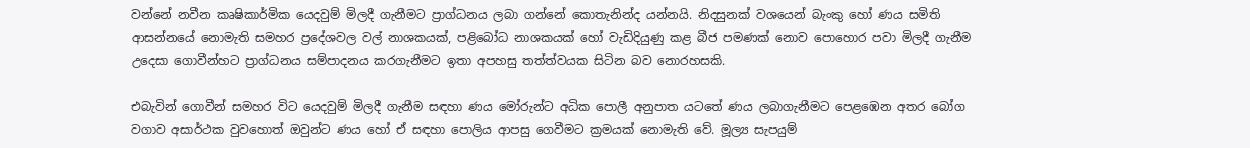වන්නේ නවීන කෘෂිකාර්මික යෙදවුම් මිලදී ගැනීමට ප්‍රාග්ධනය ලබා ගන්නේ කොතැනින්ද යන්නයි. නිදසුනක් වශයෙන් බැංකු හෝ ණය සමිති ආසන්නයේ නොමැති සමහර ප්‍රදේශවල වල් නාශකයක්, පළිබෝධ නාශකයක් හෝ වැඩිදියුණු කළ බීජ පමණක් නොව පොහොර පවා මිලදී ගැනීම උදෙසා ගොවීන්හට ප්‍රාග්ධනය සම්පාදනය කරගැනීමට ඉතා අපහසු තත්ත්වයක සිටින බව නොරහසකි.

එබැවින් ගොවීන් සමහර විට යෙදවුම් මිලදී ගැනීම සඳහා ණය මෝරුන්ට අධික පොලී අනුපාත යටතේ ණය ලබාගැනීමට පෙළඹෙන අතර බෝග වගාව අසාර්ථක වුවහොත් ඔවුන්ට ණය හෝ ඒ සඳහා පොලිය ආපසු ගෙවීමට ක්‍රමයක් නොමැති වේ. මූල්‍ය සැපයුම්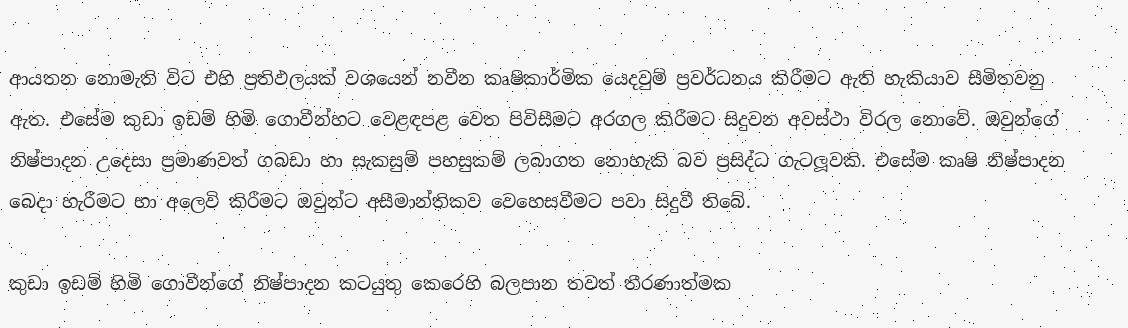ආයතන නොමැති විට එහි ප්‍රතිඵලයක් වශයෙන් නවීන කෘෂිකාර්මික යෙදවුම් ප්‍රවර්ධනය කිරීමට ඇති හැකියාව සීමිතවනු ඇත. එසේම කුඩා ඉඩම් හිමි ගොවීන්හට වෙළඳපළ වෙත පිවිසීමට අරගල කිරීමට සිදුවන අවස්ථා විරල නොවේ. ඔවුන්ගේ නිෂ්පාදන උදෙසා ප්‍රමාණවත් ගබඩා හා සැකසුම් පහසුකම් ලබාගත නොහැකි බව ප්‍රසිද්ධ ගැටලූවකි. එසේම කෘෂි නිෂ්පාදන බෙදා හැරීමට හා අලෙවි කිරීමට ඔවුන්ට අසීමාන්තිකව වෙහෙසවීමට පවා සිදුවී තිබේ.

කුඩා ඉඩම් හිමි ගොවීන්ගේ නිෂ්පාදන කටයුතු කෙරෙහි බලපාන තවත් තීරණාත්මක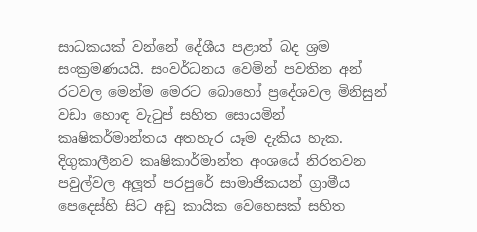සාධකයක් වන්නේ දේශීය පළාත් බද ශ්‍රම සංක්‍රමණයයි. සංවර්ධනය වෙමින් පවතින අන් රටවල මෙන්ම මෙරට බොහෝ ප්‍රදේශවල මිනිසුන් වඩා හොඳ වැටුප් සහිත සොයමින් කෘෂිකර්මාන්තය අතහැර යෑම දැකිය හැක. දිගුකාලීනව කෘෂිකාර්මාන්ත අංශයේ නිරතවන පවුල්වල අලූත් පරපුරේ සාමාජිකයන් ග්‍රාමීය පෙදෙස්හි සිට අඩු කායික වෙහෙසක් සහිත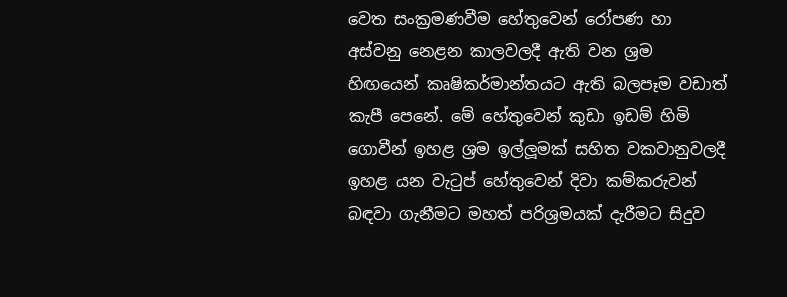වෙත සංක්‍රමණවීම හේතුවෙන් රෝපණ හා අස්වනු නෙළන කාලවලදී ඇති වන ශ්‍රම හිඟයෙන් කෘෂිකර්මාන්තයට ඇති බලපෑම වඩාත් කැපී පෙනේ. මේ හේතුවෙන් කුඩා ඉඩම් හිමි ගොවීන් ඉහළ ශ්‍රම ඉල්ලූමක් සහිත වකවානුවලදී ඉහළ යන වැටුප් හේතුවෙන් දිවා කම්කරුවන් බඳවා ගැනීමට මහත් පරිශ්‍රමයක් දැරීමට සිදුව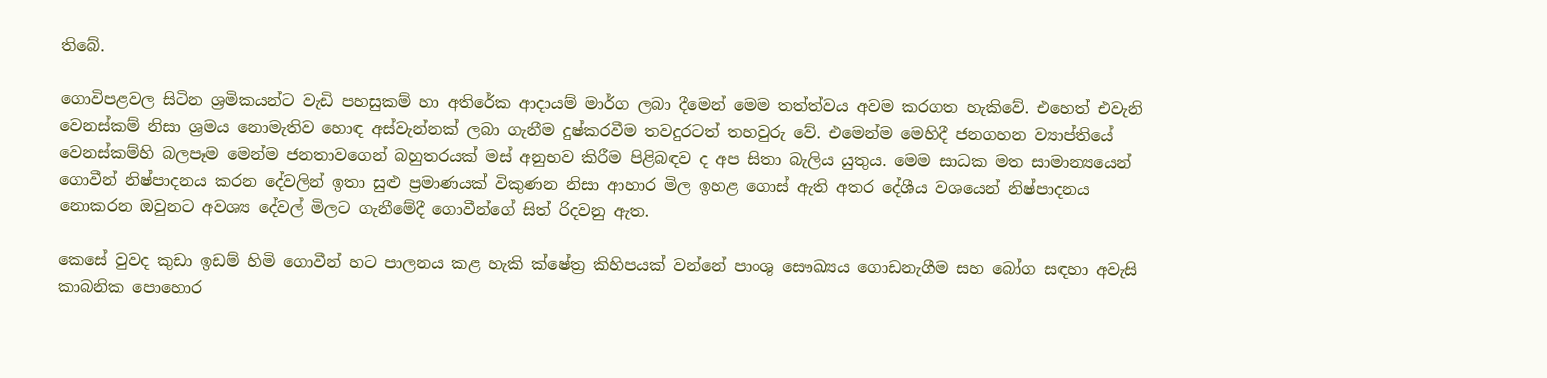තිබේ.

ගොවිපළවල සිටින ශ්‍රමිකයන්ට වැඩි පහසුකම් හා අතිරේක ආදායම් මාර්ග ලබා දීමෙන් මෙම තත්ත්වය අවම කරගත හැකිවේ. එහෙත් එවැනි වෙනස්කම් නිසා ශ්‍රමය නොමැතිව හොඳ අස්වැන්නක් ලබා ගැනීම දුෂ්කරවීම තවදුරටත් තහවුරු වේ. එමෙන්ම මෙහිදී ජනගහන ව්‍යාප්තියේ වෙනස්කම්හි බලපෑම මෙන්ම ජනතාවගෙන් බහුතරයක් මස් අනුභව කිරීම පිළිබඳව ද අප සිතා බැලිය යුතුය. මෙම සාධක මත සාමාන්‍යයෙන් ගොවීන් නිෂ්පාදනය කරන දේවලින් ඉතා සුළු ප්‍රමාණයක් විකුණන නිසා ආහාර මිල ඉහළ ගොස් ඇති අතර දේශීය වශයෙන් නිෂ්පාදනය නොකරන ඔවුනට අවශ්‍ය දේවල් මිලට ගැනීමේදී ගොවීන්ගේ සිත් රිදවනු ඇත.

කෙසේ වුවද කුඩා ඉඩම් හිමි ගොවීන් හට පාලනය කළ හැකි ක්ෂේත්‍ර කිහිපයක් වන්නේ පාංශු සෞඛ්‍යය ගොඩනැගීම සහ බෝග සඳහා අවැසි කාබනික පොහොර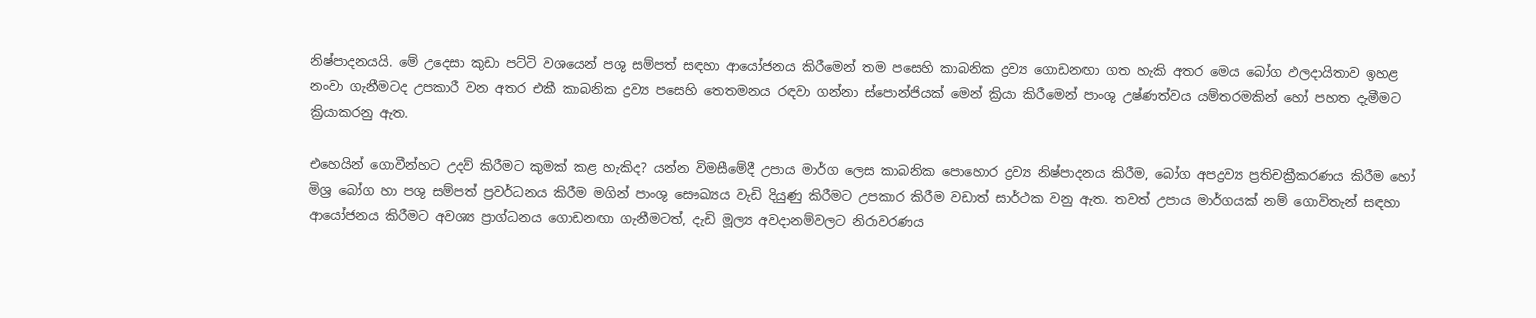නිෂ්පාදනයයි. මේ උදෙසා කුඩා පට්ටි වශයෙන් පශු සම්පත් සඳහා ආයෝජනය කිරීමෙන් තම පසෙහි කාබනික ද්‍රව්‍ය ගොඩනඟා ගත හැකි අතර මෙය බෝග ඵලදායිතාව ඉහළ නංවා ගැනීමටද උපකාරී වන අතර එකී කාබනික ද්‍රව්‍ය පසෙහි තෙතමනය රඳවා ගන්නා ස්පොන්ජියක් මෙන් ක්‍රියා කිරීමෙන් පාංශු උෂ්ණත්වය යම්තරමකින් හෝ පහත දැමීමට ක්‍රියාකරනු ඇත.

එහෙයින් ගොවීන්හට උදව් කිරීමට කුමක් කළ හැකිද? යන්න විමසීමේදී උපාය මාර්ග ලෙස කාබනික පොහොර ද්‍රව්‍ය නිෂ්පාදනය කිරීම, බෝග අපද්‍රව්‍ය ප්‍රතිචක්‍රීකරණය කිරීම හෝ මිශ්‍ර බෝග හා පශු සම්පත් ප්‍රවර්ධනය කිරීම මගින් පාංශු සෞඛ්‍යය වැඩි දියුණු කිරීමට උපකාර කිරීම වඩාත් සාර්ථක වනු ඇත. තවත් උපාය මාර්ගයක් නම් ගොවිතැන් සඳහා ආයෝජනය කිරීමට අවශ්‍ය ප්‍රාග්ධනය ගොඩනඟා ගැනීමටත්, දැඩි මූල්‍ය අවදානම්වලට නිරාවරණය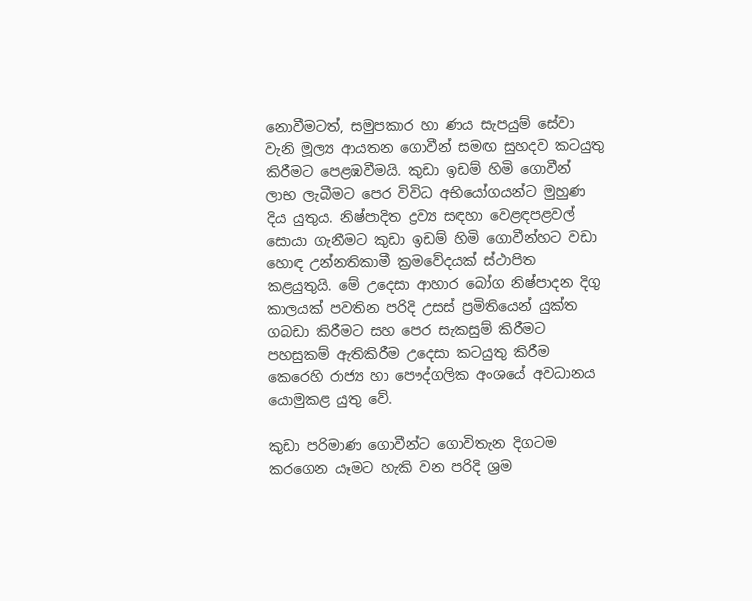නොවීමටත්, සමුපකාර හා ණය සැපයුම් සේවා වැනි මූල්‍ය ආයතන ගොවීන් සමඟ සුහදව කටයුතු කිරීමට පෙළඹවීමයි. කුඩා ඉඩම් හිමි ගොවීන් ලාභ ලැබීමට පෙර විවිධ අභියෝගයන්ට මුහුණ දිය යුතුය. නිෂ්පාදිත ද්‍රව්‍ය සඳහා වෙළඳපළවල් සොයා ගැනීමට කුඩා ඉඩම් හිමි ගොවීන්හට වඩා හොඳ උන්නතිකාමී ක්‍රමවේදයක් ස්ථාපිත කළයුතුයි. මේ උදෙසා ආහාර බෝග නිෂ්පාදන දිගු කාලයක් පවතින පරිදි උසස් ප්‍රමිතියෙන් යුක්ත ගබඩා කිරීමට සහ පෙර සැකසුම් කිරීමට පහසුකම් ඇතිකිරීම උදෙසා කටයුතු කිරීම කෙරෙහි රාජ්‍ය හා පෞද්ගලික අංශයේ අවධානය යොමුකළ යුතු වේ.

කුඩා පරිමාණ ගොවීන්ට ගොවිතැන දිගටම කරගෙන යෑමට හැකි වන පරිදි ශ්‍රම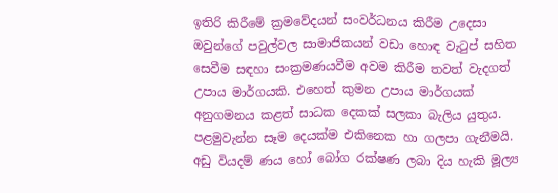ඉතිරි කිරීමේ ක්‍රමවේදයන් සංවර්ධනය කිරීම උදෙසා ඔවුන්ගේ පවුල්වල සාමාජිකයන් වඩා හොඳ වැටුප් සහිත සෙවීම සඳහා සංක්‍රමණයවීම අවම කිරීම තවත් වැදගත් උපාය මාර්ගයකි. එහෙත් කුමන උපාය මාර්ගයක් අනුගමනය කළත් සාධක දෙකක් සලකා බැලිය යුතුය. පළමුවැන්න සෑම දෙයක්ම එකිනෙක හා ගලපා ගැනීමයි. අඩු වියදම් ණය හෝ බෝග රක්ෂණ ලබා දිය හැකි මූල්‍ය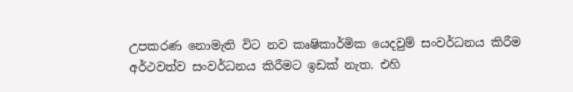උපකරණ නොමැති විට නව කෘෂිකාර්මික යෙදවුම් සංවර්ධනය කිරීම අර්ථවත්ව සංවර්ධනය කිරීමට ඉඩක් නැත. එහි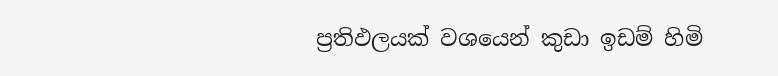ප්‍රතිඵලයක් වශයෙන් කුඩා ඉඩම් හිමි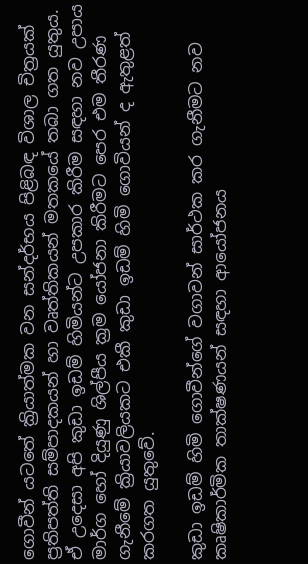ගොවීන් යටතේ ක්‍රියාත්මක වන සන්දර්භය පිළිබඳ විශාල චිත්‍රයක් ප්‍රතිපත්ති සම්පාදකයන් හා වෘත්තිකයන් මතකයේ තබා ගත යුතුය. ඒ උදෙසා අපි කුඩා ඉඩම් හිමියන්ට උපකාර කිරීම සඳහා නව උපාය මාර්ග හෝ දියුණු ශිල්පීය ක්‍රම යෝජනා කිරීමට පෙර එම තීරණ ගැනීමේ ක්‍රියාවලියකට එකී කුඩා ඉඩම් හිමි ගොවියන් ද ඇතුළත් කරගත යුතුවේ.

කුඩා ඉඩම් හිමි ගොවීන්ගේ වගාවන් සාර්ථක කර ගැනීමට නව කෘෂිකාර්මික තාක්ෂණයන් සඳහා ආයෝජනය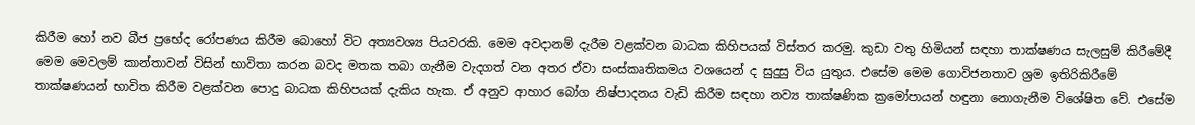කිරීම හෝ නව බීජ ප්‍රභේද රෝපණය කිරීම බොහෝ විට අත්‍යවශ්‍ය පියවරකි. මෙම අවදානම් දැරීම වළක්වන බාධක කිහිපයක් විස්තර කරමු. කුඩා වතු හිමියන් සඳහා තාක්ෂණය සැලසුම් කිරීමේදී මෙම මෙවලම් කාන්තාවන් විසින් භාවිතා කරන බවද මතක තබා ගැනීම වැදගත් වන අතර ඒවා සංස්කෘතිකමය වශයෙන් ද සුදුසු විය යුතුය. එසේම මෙම ගොවිජනතාව ශ්‍රම ඉතිරිකිරීමේ තාක්ෂණයන් භාවිත කිරීම වළක්වන පොදු බාධක කිහිපයක් දැකිය හැක. ඒ අනුව ආහාර බෝග නිෂ්පාදනය වැඩි කිරීම සඳහා නව්‍ය තාක්ෂණික ක්‍රමෝපායන් හඳුනා නොගැනීම විශේෂිත වේ. එසේම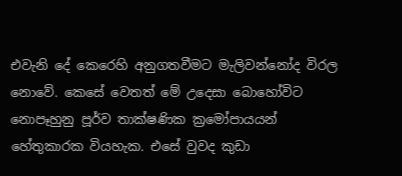එවැනි දේ කෙරෙහි අනුගතවීමට මැලිවන්නෝද විරල නොවේ. කෙසේ වෙතත් මේ උදෙසා බොහෝවිට නොපෑහුනු පූර්ව තාක්ෂණික ක්‍රමෝපායයන් හේතුකාරක වියහැක. එසේ වුවද කුඩා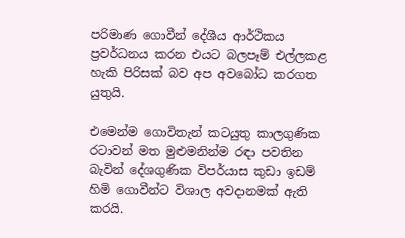පරිමාණ ගොවීන් දේශීය ආර්ථිකය ප්‍රවර්ධනය කරන එයට බලපෑම් එල්ලකළ හැකි පිරිසක් බව අප අවබෝධ කරගත යුතුයි.

එමෙන්ම ගොවිතැන් කටයුතු කාලගුණික රටාවන් මත මුළුමනින්ම රඳා පවතින බැවින් දේශගුණික විපර්යාස කුඩා ඉඩම් හිමි ගොවීන්ට විශාල අවදානමක් ඇති කරයි.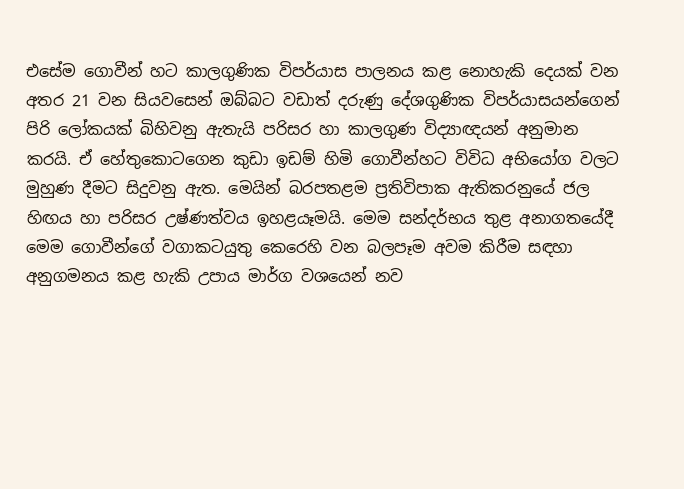එසේම ගොවීන් හට කාලගුණික විපර්යාස පාලනය කළ නොහැකි දෙයක් වන අතර 21 වන සියවසෙන් ඔබ්බට වඩාත් දරුණු දේශගුණික විපර්යාසයන්ගෙන් පිරි ලෝකයක් බිහිවනු ඇතැයි පරිසර හා කාලගුණ විද්‍යාඥයන් අනුමාන කරයි. ඒ හේතුකොටගෙන කුඩා ඉඩම් හිමි ගොවීන්හට විවිධ අභියෝග වලට මුහුණ දීමට සිදුවනු ඇත. මෙයින් බරපතළම ප්‍රතිවිපාක ඇතිකරනුයේ ජල හිඟය හා පරිසර උෂ්ණත්වය ඉහළයෑමයි. මෙම සන්දර්භය තුළ අනාගතයේදී මෙම ගොවීන්ගේ වගාකටයුතු කෙරෙහි වන බලපෑම අවම කිරීම සඳහා අනුගමනය කළ හැකි උපාය මාර්ග වශයෙන් නව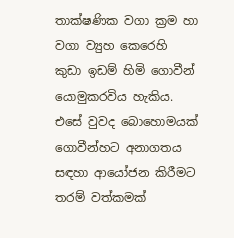තාක්ෂණික වගා ක්‍රම හා වගා ව්‍යුහ කෙරෙහි කුඩා ඉඩම් හිමි ගොවීන් යොමුකරවිය හැකිය. එසේ වුවද බොහොමයක් ගොවීන්හට අනාගතය සඳහා ආයෝජන කිරීමට තරම් වත්කමක්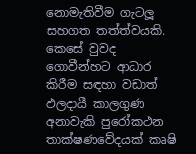නොමැතිවීම ගැටලූ සහගත තත්ත්වයකි. කෙසේ වුවද ගොවීන්හට ආධාර කිරීම සඳහා වඩාත් ඵලදායී කාලගුණ අනාවැකි පුරෝකථන තාක්ෂණවේදයක් කෘෂි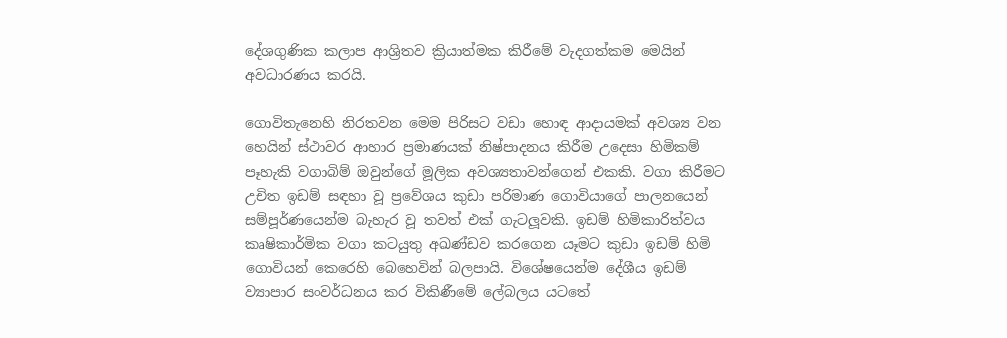දේශගුණික කලාප ආශ්‍රිතව ක්‍රියාත්මක කිරීමේ වැදගත්කම මෙයින් අවධාරණය කරයි.

ගොවිතැනෙහි නිරතවන මෙම පිරිසට වඩා හොඳ ආදායමක් අවශ්‍ය වන හෙයින් ස්ථාවර ආහාර ප්‍රමාණයක් නිෂ්පාදනය කිරීම උදෙසා හිමිකම් පෑහැකි වගාබිම් ඔවුන්ගේ මූලික අවශ්‍යතාවන්ගෙන් එකකි. වගා කිරීමට උචිත ඉඩම් සඳහා වූ ප්‍රවේශය කුඩා පරිමාණ ගොවියාගේ පාලනයෙන් සම්පූර්ණයෙන්ම බැහැර වූ තවත් එක් ගැටලූවකි. ඉඩම් හිමිකාරිත්වය කෘෂිකාර්මික වගා කටයුතු අඛණ්ඩව කරගෙන යෑමට කුඩා ඉඩම් හිමි ගොවියන් කෙරෙහි බෙහෙවින් බලපායි. විශේෂයෙන්ම දේශීය ඉඩම් ව්‍යාපාර සංවර්ධනය කර විකිණීමේ ලේබලය යටතේ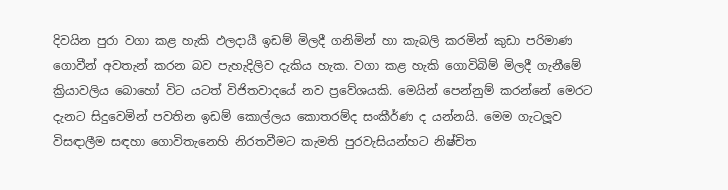දිවයින පුරා වගා කළ හැකි ඵලදායී ඉඩම් මිලදී ගනිමින් හා කැබලි කරමින් කුඩා පරිමාණ ගොවීන් අවතැන් කරන බව පැහැදිලිව දැකිය හැක. වගා කළ හැකි ගොවිබිම් මිලදී ගැනීමේ ක්‍රියාවලිය බොහෝ විට යටත් විජිතවාදයේ නව ප්‍රවේශයකි. මෙයින් පෙන්නුම් කරන්නේ මෙරට දැනට සිදුවෙමින් පවතින ඉඩම් කොල්ලය කොතරම්ද සංකීර්ණ ද යන්නයි. මෙම ගැටලූව විසඳාලීම සඳහා ගොවිතැනෙහි නිරතවීමට කැමති පුරවැසියන්හට නිෂ්චිත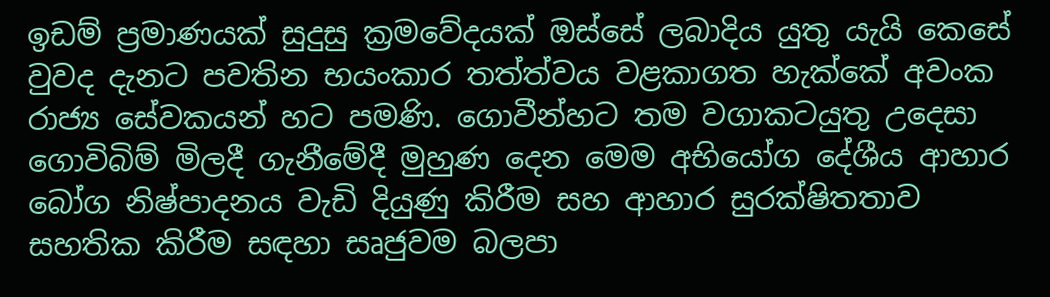ඉඩම් ප්‍රමාණයක් සුදුසු ක්‍රමවේදයක් ඔස්සේ ලබාදිය යුතු යැයි කෙසේ වුවද දැනට පවතින භයංකාර තත්ත්වය වළකාගත හැක්කේ අවංක රාජ්‍ය සේවකයන් හට පමණි. ගොවීන්හට තම වගාකටයුතු උදෙසා ගොවිබිම් මිලදී ගැනීමේදී මුහුණ දෙන මෙම අභියෝග දේශීය ආහාර බෝග නිෂ්පාදනය වැඩි දියුණු කිරීම සහ ආහාර සුරක්ෂිතතාව සහතික කිරීම සඳහා සෘජුවම බලපා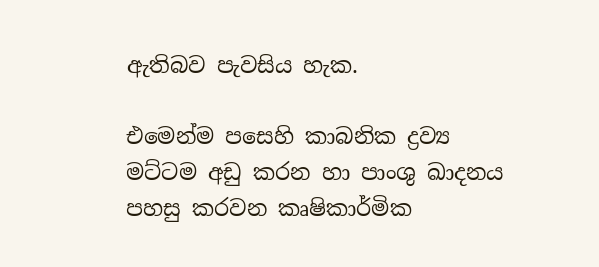ඇතිබව පැවසිය හැක.

එමෙන්ම පසෙහි කාබනික ද්‍රව්‍ය මට්ටම අඩු කරන හා පාංශු ඛාදනය පහසු කරවන කෘෂිකාර්මික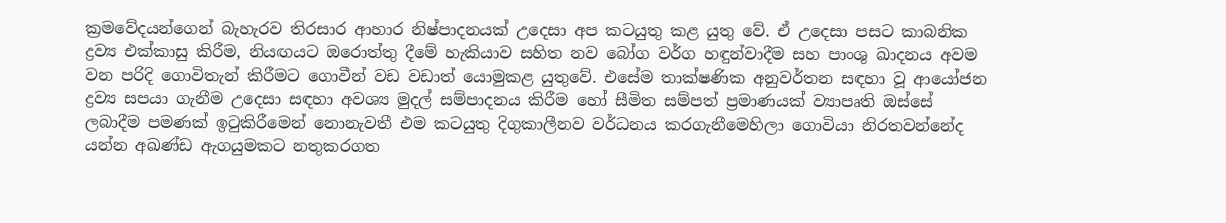ක්‍රමවේදයන්ගෙන් බැහැරව තිරසාර ආහාර නිෂ්පාදනයක් උදෙසා අප කටයුතු කළ යුතු වේ. ඒ උදෙසා පසට කාබනික ද්‍රව්‍ය එක්කාසු කිරීම, නියඟයට ඔරොත්තු දීමේ හැකියාව සහිත නව බෝග වර්ග හඳුන්වාදීම සහ පාංශු ඛාදනය අවම වන පරිදි ගොවිතැන් කිරීමට ගොවීන් වඩ වඩාත් යොමුකළ යුතුවේ. එසේම තාක්ෂණික අනුවර්තන සඳහා වූ ආයෝජන ද්‍රව්‍ය සපයා ගැනීම උදෙසා සඳහා අවශ්‍ය මුදල් සම්පාදනය කිරීම හෝ සීමිත සම්පත් ප්‍රමාණයක් ව්‍යාපෘති ඔස්සේ ලබාදීම පමණක් ඉටුකිරීමෙන් නොනැවතී එම කටයුතු දිගුකාලීනව වර්ධනය කරගැනීමෙහිලා ගොවියා නිරතවන්නේද යන්න අඛණ්ඩ ඇගයුමකට නතුකරගත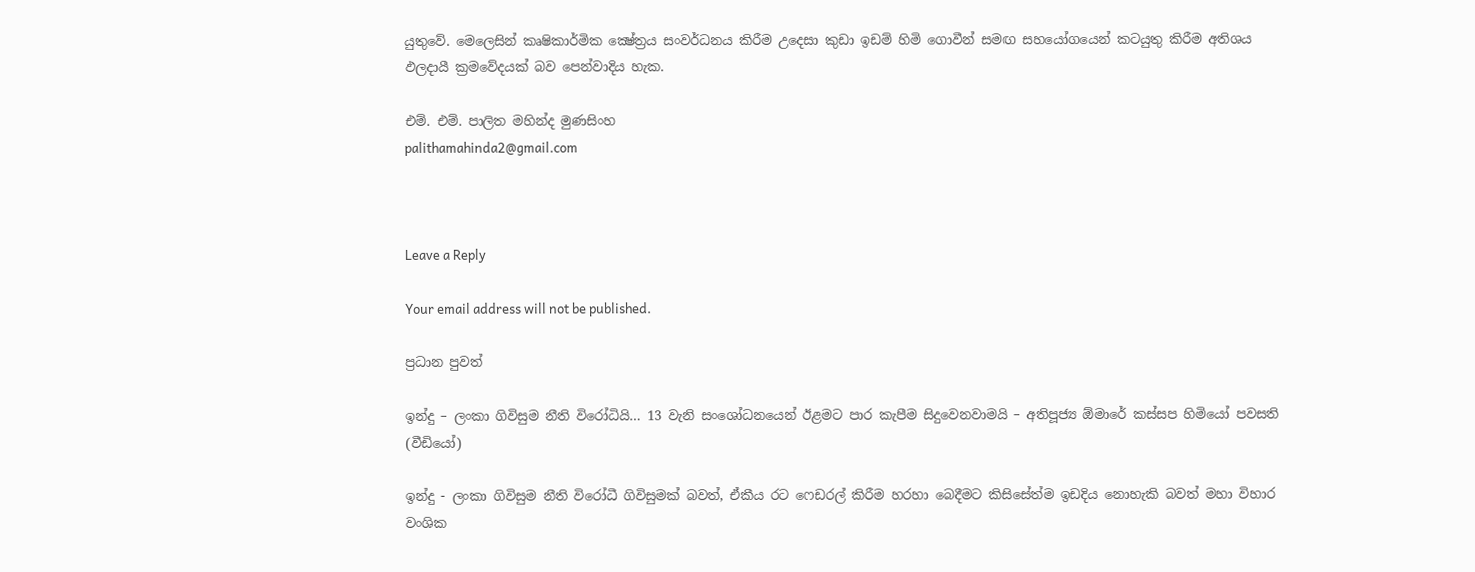යුතුවේ. මෙලෙසින් කෘෂිකාර්මික ක්‍ෂේත්‍රය සංවර්ධනය කිරීම උදෙසා කුඩා ඉඩම් හිමි ගොවීන් සමඟ සහයෝගයෙන් කටයුතු කිරීම අතිශය ඵලදායී ක්‍රමවේදයක් බව පෙන්වාදිය හැක.

එම්. එම්. පාලිත මහින්ද මුණසිංහ
palithamahinda2@gmail.com



Leave a Reply

Your email address will not be published.

ප්‍රධාන පුවත්

ඉන්දු – ලංකා ගිවිසුම නීති විරෝධියි… 13 වැනි සංශෝධනයෙන් ඊළමට පාර කැපීම සිදුවෙනවාමයි – අතිපූජ්‍ය ඕමාරේ කස්සප හිමියෝ පවසති (වීඩියෝ)

ඉන්දු - ලංකා ගිවිසුම නීති විරෝධී ගිවිසුමක් බවත්, ඒකීය රට ෆෙඩරල් කිරීම හරහා බෙදීමට කිසිසේත්ම ඉඩදිය නොහැකි බවත් මහා විහාර වංශික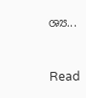ශ්‍ය...


Read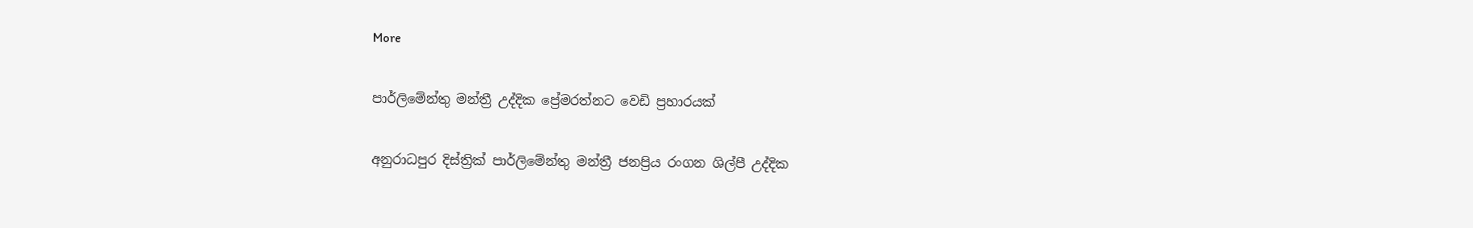More

පාර්ලිමේන්තු මන්ත්‍රී උද්දික ප්‍රේමරත්නට වෙඩි ප්‍රහාරයක්

අනුරාධපුර දිස්ත්‍රික් පාර්ලිමේන්තු මන්ත්‍රී ජනප්‍රිය රංගන ශිල්පී උද්දික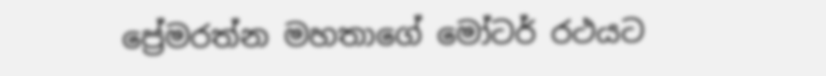ප්‍රේමරත්න මහතාගේ මෝටර් රථයට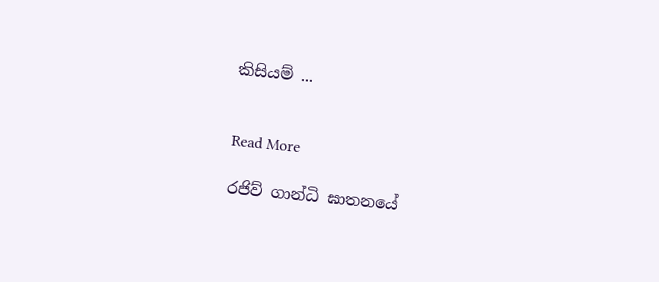කිසියම් ...


Read More

රජිව් ගාන්ධි ඝාතනයේ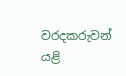වරදකරුවන් යළි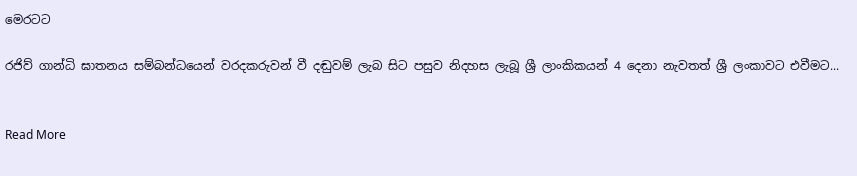මෙරටට

රජිව් ගාන්ධි ඝාතනය සම්බන්ධයෙන් වරදකරුවන් වී දඬුවම් ලැබ සිට පසුව නිදහස ලැබූ ශ්‍රී ලාංකිකයන් 4 දෙනා නැවතත් ශ්‍රී ලංකාවට එවීමට...


Read More